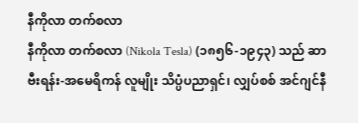နီကိုလာ တက်စလာ
နီကိုလာ တက်စလာ (Nikola Tesla) (၁၈၅၆-၁၉၄၃) သည် ဆာဗီးရန်း-အမေရိကန် လူမျိုး သိပ္ပံပညာရှင်၊ လျှပ်စစ် အင်ဂျင်နီ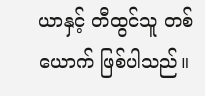ယာနှင့် တီထွင်သူ တစ်ယောက် ဖြစ်ပါသည်။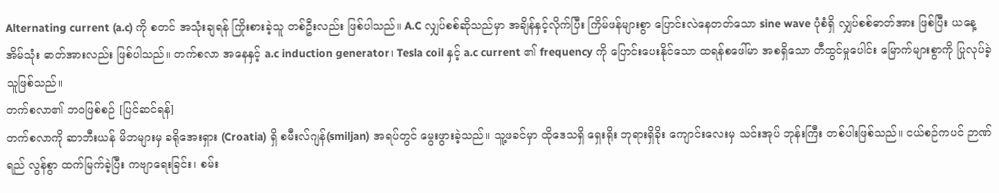Alternating current (a.c) ကို စတင် အသုံးချရန် ကြိုးစားခဲ့သူ တစ်ဦးလည်း ဖြစ်ပါသည်။ A.C လျှပ်စစ်ဆိုသည်မှာ အချိန်နှင့်လိုက်ပြီး ကြိမ်ဖန်များစွာ ပြောင်းလဲနေတတ်သော sine wave ပုံစံရှိ လျှပ်စစ်ဓာတ်အား ဖြစ်ပြီး ယနေ့ အိမ်သုံး ဓာတ်အားလည်း ဖြစ်ပါသည်။ တက်စလာ အနေနှင့် a.c induction generator၊ Tesla coil နှင့် a.c current ၏ frequency ကို ပြောင်းပေးနိုင်သော ထရန်စဖေါ်မာ အစရှိသော တီထွင်မှုပေါင်း မြောက်များစွာကို ပြုလုပ်ခဲ့သူဖြစ်သည်။
တက်စလာ၏ ဘဝဖြစ်စဉ် [ပြင်ဆင်ရန်]
တက်စလာကို ဆာဘီးယန် မိဘများမှ ခရိုအေးရှား (Croatia) ရှိ စမီးလ်ဂျန်(smiljan) အရပ်တွင် မွေးဖွားခဲ့သည်။ သူ့ဖခင်မှာ ထိုဒေသရှိ ရှေးရိုး ဘုရားရှိခိုး ကျောင်းလေးမှ သင်းအုပ် ဘုန်းကြီး တစ်ပါးဖြစ်သည်။ ငယ်စဉ်ကပင် ဉာဏ်ရည် လွန်စွာ ထက်မြက်ခဲ့ပြီး ကဗျာရေးခြင်း၊ စမ်း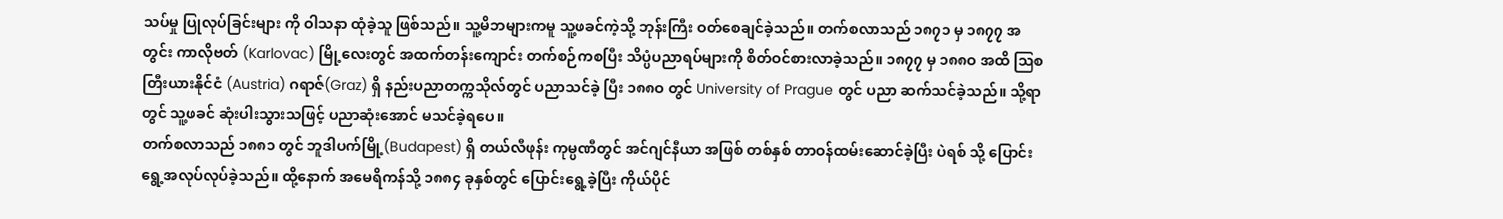သပ်မှု ပြုလုပ်ခြင်းများ ကို ဝါသနာ ထုံခဲ့သူ ဖြစ်သည်။ သူ့မိဘများကမူ သူ့ဖခင်ကဲ့သို့ ဘုန်းကြီး ဝတ်စေချင်ခဲ့သည်။ တက်စလာသည် ၁၈၇၁ မှ ၁၈၇၇ အတွင်း ကာလိုဗတ် (Karlovac) မြို့လေးတွင် အထက်တန်းကျောင်း တက်စဉ်ကစပြီး သိပ္ပံပညာရပ်များကို စိတ်ဝင်စားလာခဲ့သည်။ ၁၈၇၇ မှ ၁၈၈ဝ အထိ ဩစတြီးယားနိုင်ငံ (Austria) ဂရာဇ်(Graz) ရှိ နည်းပညာတက္ကသိုလ်တွင် ပညာသင်ခဲ့ ပြီး ၁၈၈ဝ တွင် University of Prague တွင် ပညာ ဆက်သင်ခဲ့သည်။ သို့ရာတွင် သူ့ဖခင် ဆုံးပါးသွားသဖြင့် ပညာဆုံးအောင် မသင်ခဲ့ရပေ။
တက်စလာသည် ၁၈၈၁ တွင် ဘူဒါပက်မြို့(Budapest) ရှိ တယ်လီဖုန်း ကုမ္ပဏီတွင် အင်ဂျင်နီယာ အဖြစ် တစ်နှစ် တာဝန်ထမ်းဆောင်ခဲ့ပြီး ပဲရစ် သို့ ပြောင်းရွေ့အလုပ်လုပ်ခဲ့သည်။ ထို့နောက် အမေရိကန်သို့ ၁၈၈၄ ခုနှစ်တွင် ပြောင်းရွေ့ခဲ့ပြီး ကိုယ်ပိုင်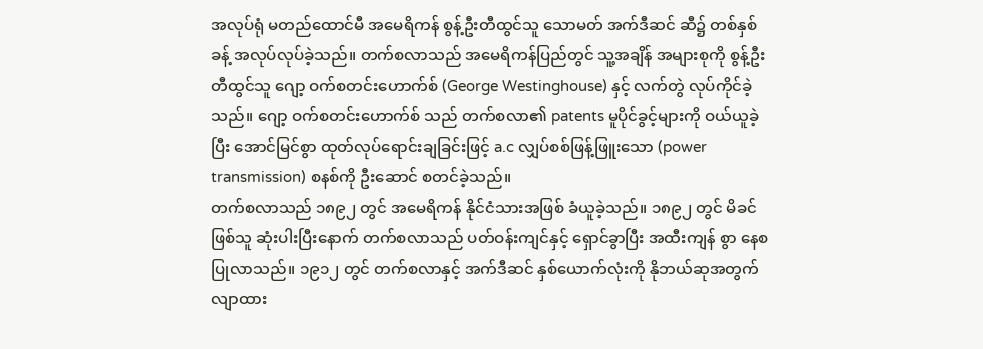အလုပ်ရုံ မတည်ထောင်မီ အမေရိကန် စွန့်ဦးတီထွင်သူ သောမတ် အက်ဒီဆင် ဆီ၌ တစ်နှစ်ခန့် အလုပ်လုပ်ခဲ့သည်။ တက်စလာသည် အမေရိကန်ပြည်တွင် သူ့အချိန် အများစုကို စွန့်ဦးတီထွင်သူ ဂျော့ ဝက်စတင်းဟောက်စ် (George Westinghouse) နှင့် လက်တွဲ လုပ်ကိုင်ခဲ့သည်။ ဂျော့ ဝက်စတင်းဟောက်စ် သည် တက်စလာ၏ patents မူပိုင်ခွင့်များကို ဝယ်ယူခဲ့ပြီး အောင်မြင်စွာ ထုတ်လုပ်ရောင်းချခြင်းဖြင့် a.c လျှပ်စစ်ဖြန့်ဖြူးသော (power transmission) စနစ်ကို ဦးဆောင် စတင်ခဲ့သည်။
တက်စလာသည် ၁၈၉၂ တွင် အမေရိကန် နိုင်ငံသားအဖြစ် ခံယူခဲ့သည်။ ၁၈၉၂ တွင် မိခင်ဖြစ်သူ ဆုံးပါးပြီးနောက် တက်စလာသည် ပတ်ဝန်းကျင်နှင့် ရှောင်ခွာပြီး အထီးကျန် စွာ နေစပြုလာသည်။ ၁၉၁၂ တွင် တက်စလာနှင့် အက်ဒီဆင် နှစ်ယောက်လုံးကို နိုဘယ်ဆုအတွက် လျာထား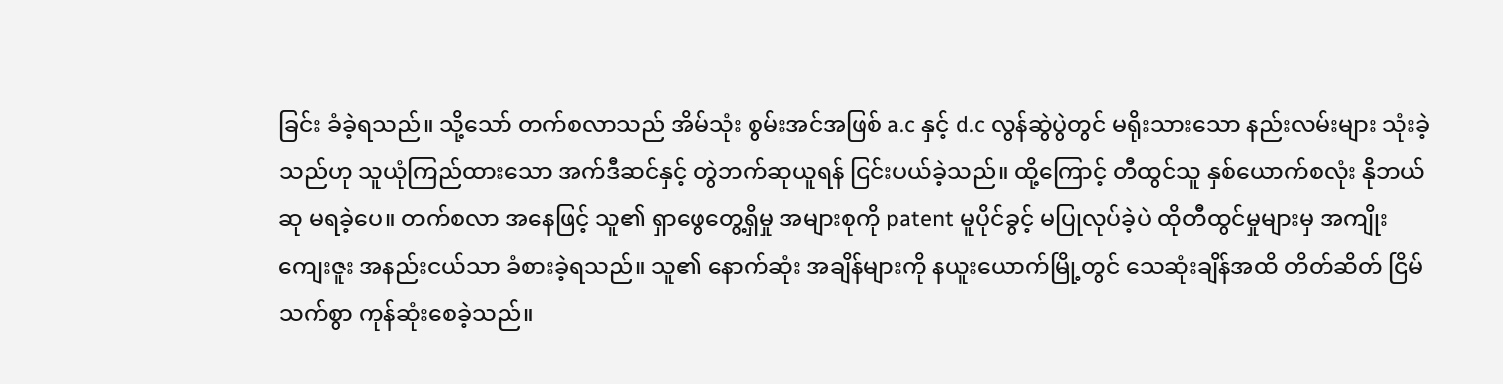ခြင်း ခံခဲ့ရသည်။ သို့သော် တက်စလာသည် အိမ်သုံး စွမ်းအင်အဖြစ် a.c နှင့် d.c လွန်ဆွဲပွဲတွင် မရိုးသားသော နည်းလမ်းများ သုံးခဲ့သည်ဟု သူယုံကြည်ထားသော အက်ဒီဆင်နှင့် တွဲဘက်ဆုယူရန် ငြင်းပယ်ခဲ့သည်။ ထို့ကြောင့် တီထွင်သူ နှစ်ယောက်စလုံး နိုဘယ်ဆု မရခဲ့ပေ။ တက်စလာ အနေဖြင့် သူ၏ ရှာဖွေတွေ့ရှိမှု အများစုကို patent မူပိုင်ခွင့် မပြုလုပ်ခဲ့ပဲ ထိုတီထွင်မှုများမှ အကျိုးကျေးဇူး အနည်းငယ်သာ ခံစားခဲ့ရသည်။ သူ၏ နောက်ဆုံး အချိန်များကို နယူးယောက်မြို့တွင် သေဆုံးချိန်အထိ တိတ်ဆိတ် ငြိမ်သက်စွာ ကုန်ဆုံးစေခဲ့သည်။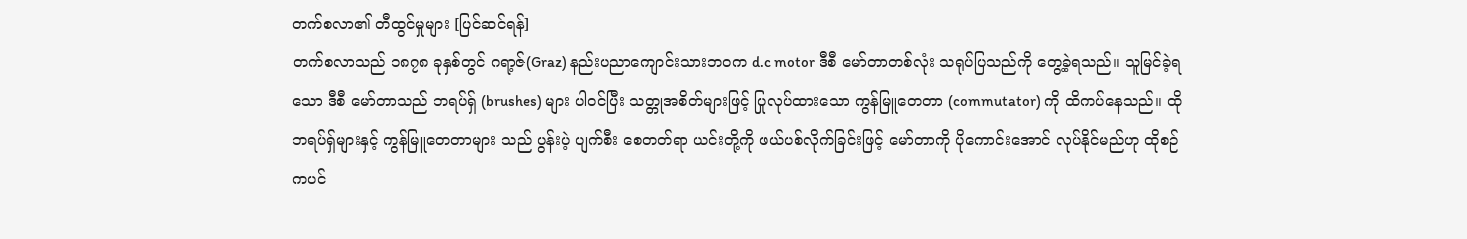တက်စလာ၏ တီထွင်မှုများ [ပြင်ဆင်ရန်]
တက်စလာသည် ၁၈၇၈ ခုနှစ်တွင် ဂရာ့ဇ်(Graz) နည်းပညာကျောင်းသားဘဝက d.c motor ဒီစီ မော်တာတစ်လုံး သရုပ်ပြသည်ကို တွေ့ခဲ့ရသည်။ သူမြင်ခဲ့ရသော ဒီစီ မော်တာသည် ဘရပ်ရှ် (brushes) များ ပါဝင်ပြီး သတ္တုအစိတ်များဖြင့် ပြုလုပ်ထားသော ကွန်မြူတေတာ (commutator) ကို ထိကပ်နေသည်။ ထို ဘရပ်ရှ်များနှင့် ကွန်မြူတေတာများ သည် ပွန်းပဲ့ ပျက်စီး စေတတ်ရာ ယင်းတို့ကို ဖယ်ပစ်လိုက်ခြင်းဖြင့် မော်တာကို ပိုကောင်းအောင် လုပ်နိုင်မည်ဟု ထိုစဉ်ကပင်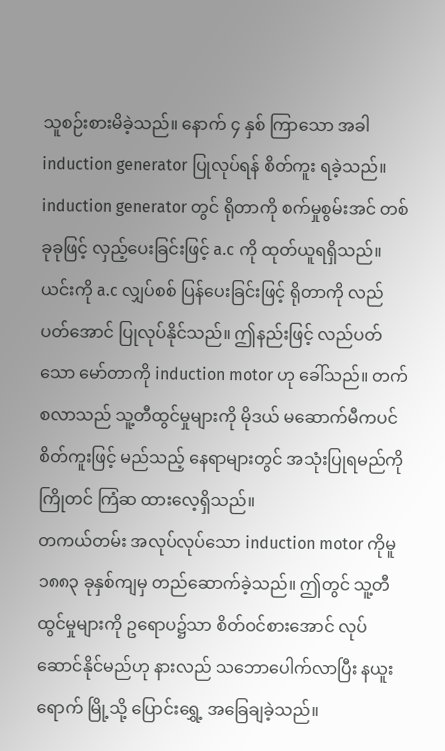သူစဉ်းစားမိခဲ့သည်။ နောက် ၄ နှစ် ကြာသော အခါ induction generator ပြုလုပ်ရန် စိတ်ကူး ရခဲ့သည်။ induction generator တွင် ရိုတာကို စက်မှုစွမ်းအင် တစ်ခုခုဖြင့် လှည့်ပေးခြင်းဖြင့် a.c ကို ထုတ်ယူရရှိသည်။ ယင်းကို a.c လျှပ်စစ် ပြန်ပေးခြင်းဖြင့် ရိုတာကို လည်ပတ်အောင် ပြုလုပ်နိုင်သည်။ ဤနည်းဖြင့် လည်ပတ်သော မော်တာကို induction motor ဟု ခေါ်သည်။ တက်စလာသည် သူ့တီထွင်မှုများကို မိုဒယ် မဆောက်မီကပင် စိတ်ကူးဖြင့် မည်သည့် နေရာများတွင် အသုံးပြုရမည်ကို ကြိုတင် ကြံဆ ထားလေ့ရှိသည်။
တကယ်တမ်း အလုပ်လုပ်သော induction motor ကိုမူ ၁၈၈၃ ခုနှစ်ကျမှ တည်ဆောက်ခဲ့သည်။ ဤတွင် သူ့တီထွင်မှုများကို ဥရောပ၌သာ စိတ်ဝင်စားအောင် လုပ်ဆောင်နိုင်မည်ဟု နားလည် သဘောပေါက်လာပြီး နယူးရောက် မြို့သို့ ပြောင်းရွှေ့ အခြေချခဲ့သည်။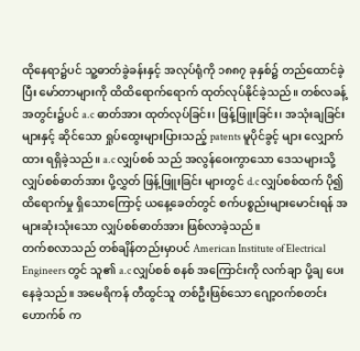ထိုနေရာ၌ပင် သူ့ဓာတ်ခွဲခန်းနှင့် အလုပ်ရုံကို ၁၈၈၇ ခုနှစ်၌ တည်ထောင်ခဲ့ပြီး မော်တာများကို ထိထိရောက်ရောက် ထုတ်လုပ်နိုင်ခဲ့သည်။ တစ်လခန့် အတွင်း၌ပင် a.c ဓာတ်အား ထုတ်လုပ်ခြင်း၊ ဖြန့်ဖြူးခြင်း၊ အသုံးချခြင်းများနှင့် ဆိုင်သော ရှုပ်ထွေးများပြားသည့် patents မူပိုင်ခွင့် များ လျှောက်ထား ရရှိခဲ့သည်။ a.c လျှပ်စစ် သည် အလွန်ဝေးကွာသော ဒေသများသို့ လျှပ်စစ်ဓာတ်အား ပို့လွှတ် ဖြန့်ဖြူးခြင်း များတွင် d.c လျှပ်စစ်ထက် ပို၍ ထိရောက်မှု ရှိသောကြောင့် ယနေ့ခေတ်တွင် စက်ပစ္စည်းများမောင်းရန် အများဆုံးသုံးသော လျှပ်စစ်ဓာတ်အား ဖြစ်လာခဲ့သည်။
တက်စလာသည် တစ်ချိန်တည်းမှာပင် American Institute of Electrical Engineers တွင် သူ၏ a.c လျှပ်စစ် စနစ် အကြောင်းကို လက်ချာ ပို့ချ ပေးနေခဲ့သည်။ အမေရိကန် တီထွင်သူ တစ်ဦးဖြစ်သော ဂျော့ဝက်စတင်းဟောက်စ် က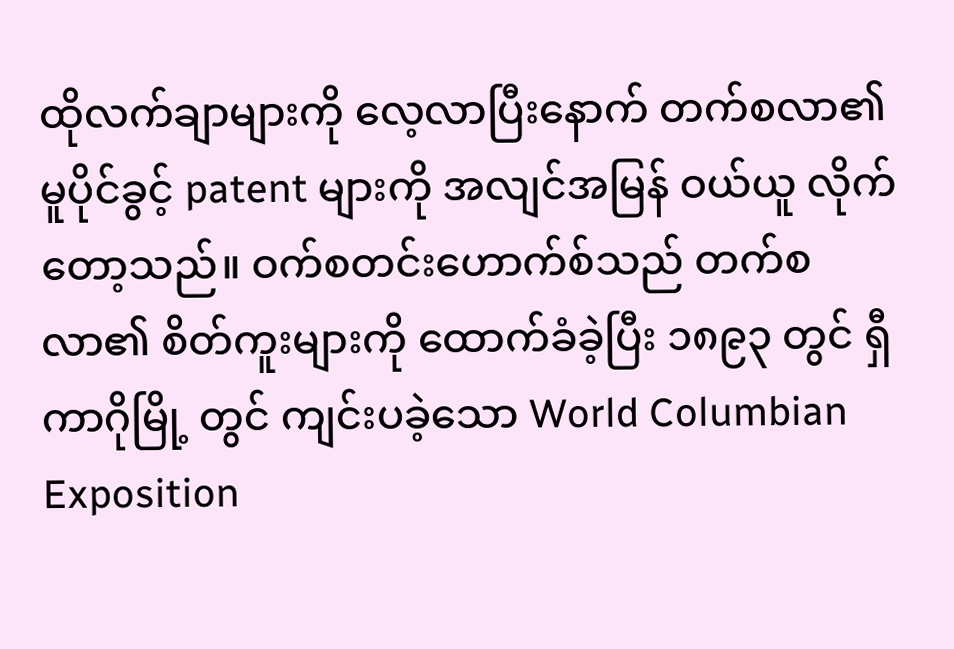ထိုလက်ချာများကို လေ့လာပြီးနောက် တက်စလာ၏ မူပိုင်ခွင့် patent များကို အလျင်အမြန် ဝယ်ယူ လိုက်တော့သည်။ ဝက်စတင်းဟောက်စ်သည် တက်စလာ၏ စိတ်ကူးများကို ထောက်ခံခဲ့ပြီး ၁၈၉၃ တွင် ရှီကာဂိုမြို့ တွင် ကျင်းပခဲ့သော World Columbian Exposition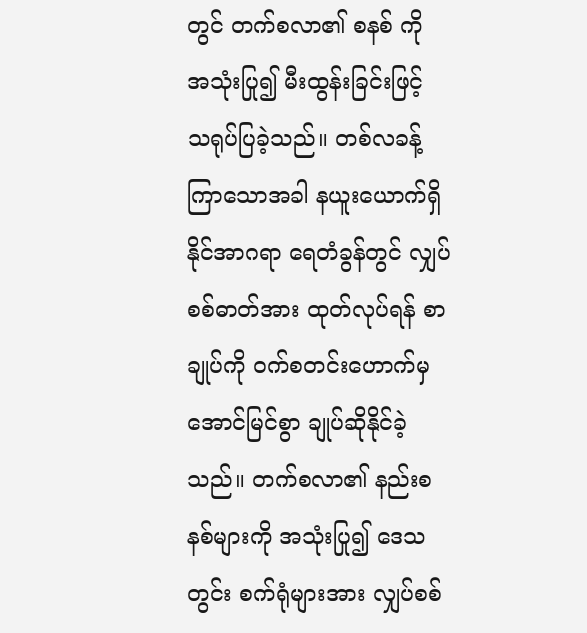တွင် တက်စလာ၏ စနစ် ကို အသုံးပြု၍ မီးထွန်းခြင်းဖြင့် သရုပ်ပြခဲ့သည်။ တစ်လခန့် ကြာသောအခါ နယူးယောက်ရှိ နိုင်အာဂရာ ရေတံခွန်တွင် လျှပ်စစ်ဓာတ်အား ထုတ်လုပ်ရန် စာချုပ်ကို ဝက်စတင်းဟောက်မှ အောင်မြင်စွာ ချုပ်ဆိုနိုင်ခဲ့သည်။ တက်စလာ၏ နည်းစနစ်များကို အသုံးပြု၍ ဒေသတွင်း စက်ရုံများအား လျှပ်စစ်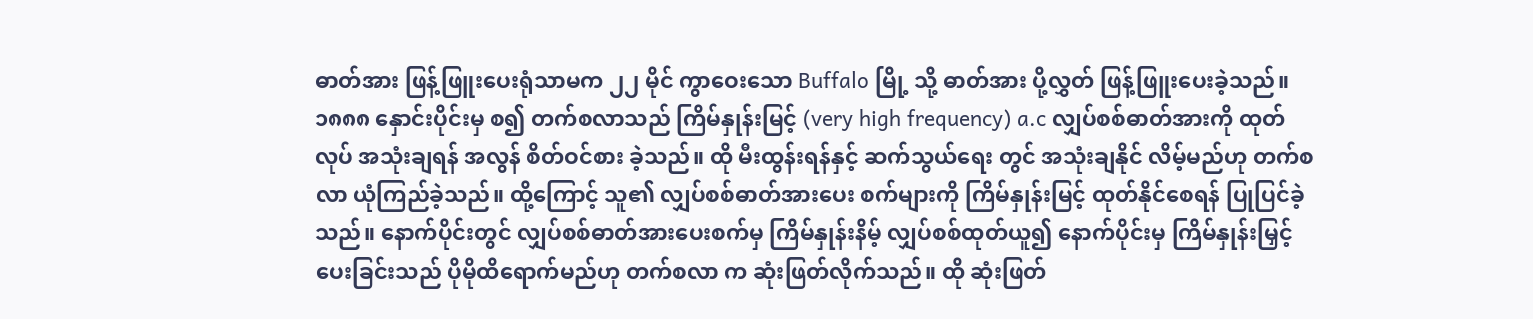ဓာတ်အား ဖြန့်ဖြူးပေးရုံသာမက ၂၂ မိုင် ကွာဝေးသော Buffalo မြို့ သို့ ဓာတ်အား ပို့လွှတ် ဖြန့်ဖြူးပေးခဲ့သည်။
၁၈၈၈ နှောင်းပိုင်းမှ စ၍ တက်စလာသည် ကြိမ်နှုန်းမြင့် (very high frequency) a.c လျှပ်စစ်ဓာတ်အားကို ထုတ်လုပ် အသုံးချရန် အလွန် စိတ်ဝင်စား ခဲ့သည်။ ထို မီးထွန်းရန်နှင့် ဆက်သွယ်ရေး တွင် အသုံးချနိုင် လိမ့်မည်ဟု တက်စလာ ယုံကြည်ခဲ့သည်။ ထို့ကြောင့် သူ၏ လျှပ်စစ်ဓာတ်အားပေး စက်များကို ကြိမ်နှုန်းမြင့် ထုတ်နိုင်စေရန် ပြုပြင်ခဲ့သည်။ နောက်ပိုင်းတွင် လျှပ်စစ်ဓာတ်အားပေးစက်မှ ကြိမ်နှုန်းနိမ့် လျှပ်စစ်ထုတ်ယူ၍ နောက်ပိုင်းမှ ကြိမ်နှုန်းမြှင့်ပေးခြင်းသည် ပိုမိုထိရောက်မည်ဟု တက်စလာ က ဆုံးဖြတ်လိုက်သည်။ ထို ဆုံးဖြတ်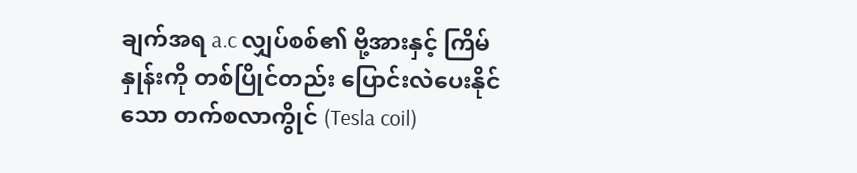ချက်အရ a.c လျှပ်စစ်၏ ဗို့အားနှင့် ကြိမ်နှုန်းကို တစ်ပြိုင်တည်း ပြောင်းလဲပေးနိုင်သော တက်စလာကွိုင် (Tesla coil)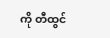ကို တီထွင်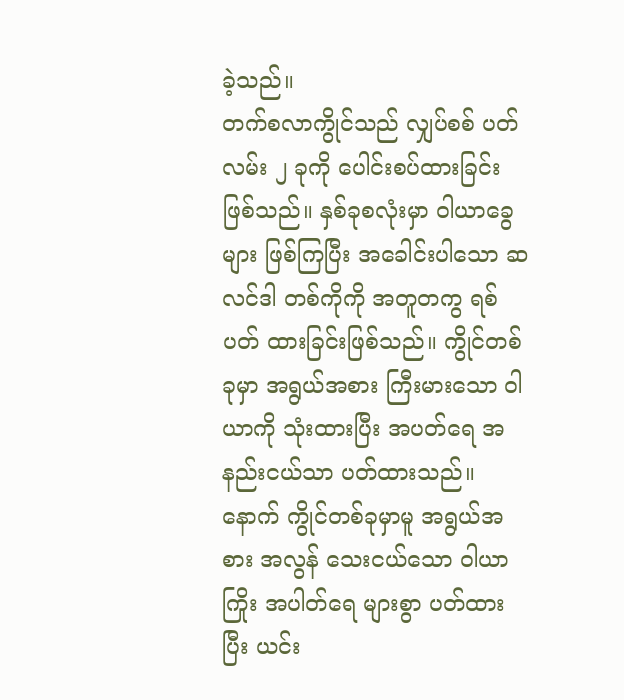ခဲ့သည်။
တက်စလာကွိုင်သည် လျှပ်စစ် ပတ်လမ်း ၂ ခုကို ပေါင်းစပ်ထားခြင်း ဖြစ်သည်။ နှစ်ခုစလုံးမှာ ဝါယာခွေများ ဖြစ်ကြပြီး အခေါင်းပါသော ဆလင်ဒါ တစ်ကိုကို အတူတကွ ရစ်ပတ် ထားခြင်းဖြစ်သည်။ ကွိုင်တစ်ခုမှာ အရွယ်အစား ကြီးမားသော ဝါယာကို သုံးထားပြီး အပတ်ရေ အနည်းငယ်သာ ပတ်ထားသည်။ နောက် ကွိုင်တစ်ခုမှာမူ အရွယ်အစား အလွန် သေးငယ်သော ဝါယာကြိုး အပါတ်ရေ များစွာ ပတ်ထားပြီး ယင်း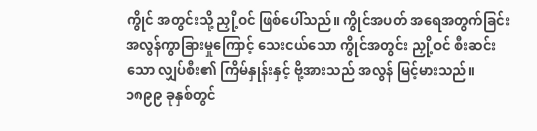ကွိုင် အတွင်းသို့ ညှို့ဝင် ဖြစ်ပေါ်သည်။ ကွိုင်အပတ် အရေအတွက်ခြင်း အလွန်ကွာခြားမှုကြောင့် သေးငယ်သော ကွိုင်အတွင်း ညှို့ဝင် စီးဆင်းသော လျှပ်စီး၏ ကြိမ်နှုန်းနှင့် ဗို့အားသည် အလွန် မြင့်မားသည်။ ၁၈၉၉ ခုနှစ်တွင်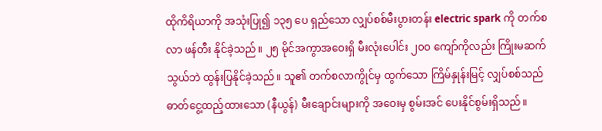ထိုကိရိယာကို အသုံးပြု၍ ၁၃၅ ပေ ရှည်သော လျှပ်စစ်မီးပွားတန်း electric spark ကို တက်စလာ ဖန်တီး နိုင်ခဲ့သည်။ ၂၅ မိုင်အကွာအဝေးရှိ မီးလုံးပေါင်း ၂၀ဝ ကျော်ကိုလည်း ကြိုးမဆက်သွယ်ဘဲ ထွန်းပြနိုင်ခဲ့သည်။ သူ၏ တက်စလာကွိုင်မှ ထွက်သော ကြိမ်နှုန်းမြင့် လျှပ်စစ်သည် ဓာတ်ငွေ့ထည့်ထားသော (နီယွန်) မီးချောင်းများကို အဝေးမှ စွမ်းအင် ပေးနိုင်စွမ်းရှိသည်။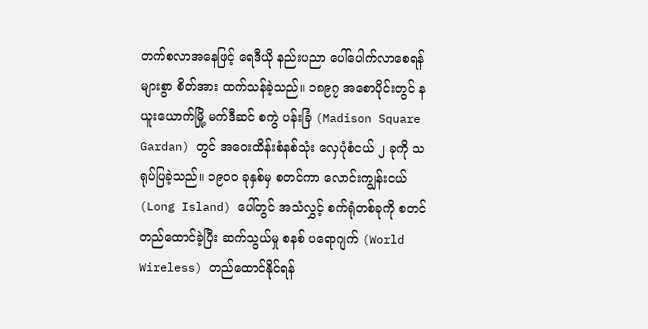တက်စလာအနေဖြင့် ရေဒီယို နည်းပညာ ပေါ်ပေါက်လာစေရန် များစွာ စိတ်အား ထက်သန်ခဲ့သည်။ ၁၈၉၇ အစောပိုင်းတွင် နယူးယောက်မြို့ မက်ဒီဆင် စကွဲ ပန်းခြံ (Madison Square Gardan) တွင် အဝေးထိန်းစံနစ်သုံး လှေပုံစံငယ် ၂ ခုကို သရုပ်ပြခဲ့သည်။ ၁၉၀ဝ ခုနှစ်မှ စတင်ကာ လောင်းကျွန်းငယ် (Long Island) ပေါ်တွင် အသံလွှင့် စက်ရုံတစ်ခုကို စတင်တည်ထောင်ခဲ့ပြီး ဆက်သွယ်မှု စနစ် ပရောဂျက် (World Wireless) တည်ထောင်နိုင်ရန်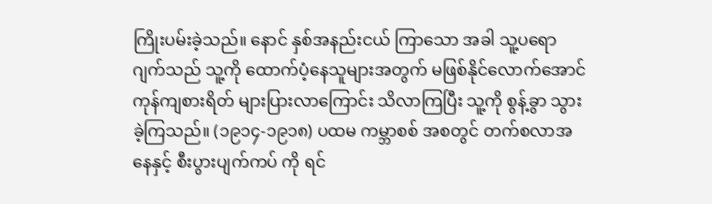ကြိုးပမ်းခဲ့သည်။ နောင် နှစ်အနည်းငယ် ကြာသော အခါ သူ့ပရောဂျက်သည် သူ့ကို ထောက်ပံ့နေသူများအတွက် မဖြစ်နိုင်လောက်အောင် ကုန်ကျစားရိတ် များပြားလာကြောင်း သိလာကြပြီး သူ့ကို စွန့်ခွာ သွားခဲ့ကြသည်။ (၁၉၁၄-၁၉၁၈) ပထမ ကမ္ဘာစစ် အစတွင် တက်စလာအနေနှင့် စီးပွားပျက်ကပ် ကို ရင်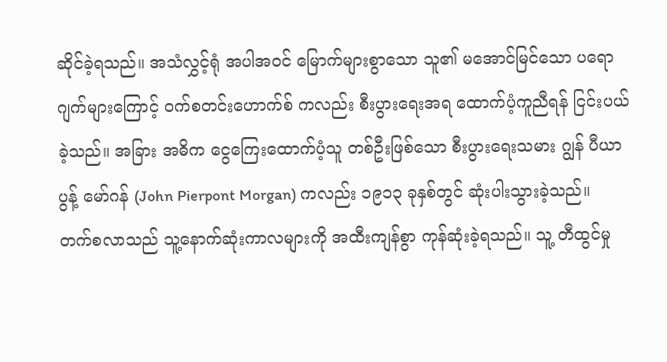ဆိုင်ခဲ့ရသည်။ အသံလွှင့်ရုံ အပါအဝင် မြောက်များစွာသော သူ၏ မအောင်မြင်သော ပရောဂျက်များကြောင့် ဝက်စတင်းဟောက်စ် ကလည်း စီးပွားရေးအရ ထောက်ပံ့ကူညီရန် ငြင်းပယ်ခဲ့သည်။ အခြား အဓိက ငွေကြေးထောက်ပံ့သူ တစ်ဦးဖြစ်သော စီးပွားရေးသမား ဂျွန် ပီယာပွန့် မော်ဂန် (John Pierpont Morgan) ကလည်း ၁၉၁၃ ခုနှစ်တွင် ဆုံးပါးသွားခဲ့သည်။
တက်စလာသည် သူ့နောက်ဆုံးကာလများကို အထီးကျန်စွာ ကုန်ဆုံးခဲ့ရသည်။ သူ့ တီထွင်မှု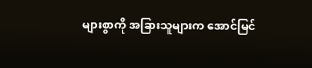များစွာကို အခြားသူများက အောင်မြင်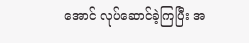အောင် လုပ်ဆောင်ခဲ့ကြပြီး အ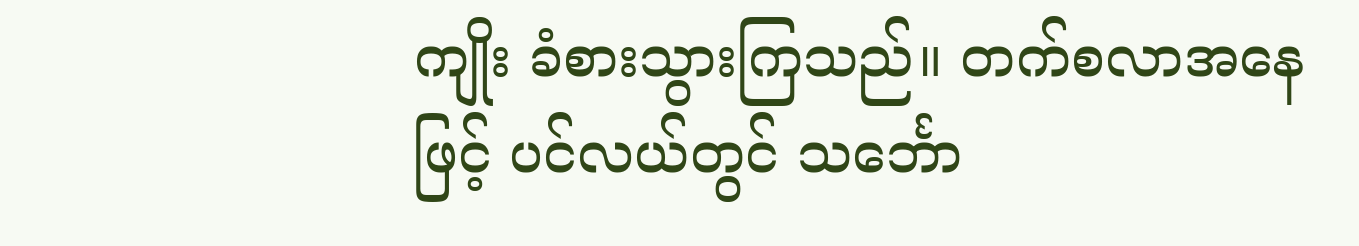ကျိုး ခံစားသွားကြသည်။ တက်စလာအနေဖြင့် ပင်လယ်တွင် သင်္ဘော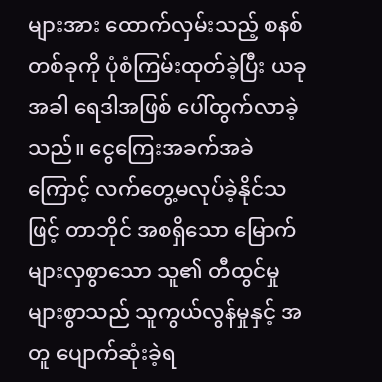များအား ထောက်လှမ်းသည့် စနစ် တစ်ခုကို ပုံစံကြမ်းထုတ်ခဲ့ပြီး ယခုအခါ ရေဒါအဖြစ် ပေါ်ထွက်လာခဲ့သည်။ ငွေကြေးအခက်အခဲကြောင့် လက်တွေ့မလုပ်ခဲ့နိုင်သဖြင့် တာဘိုင် အစရှိသော မြောက်များလှစွာသော သူ၏ တီထွင်မှုများစွာသည် သူကွယ်လွန်မှုနှင့် အတူ ပျောက်ဆုံးခဲ့ရ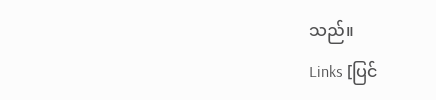သည်။
Links [ပြင်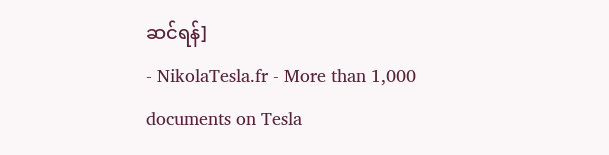ဆင်ရန်]
- NikolaTesla.fr - More than 1,000 documents on Tesla